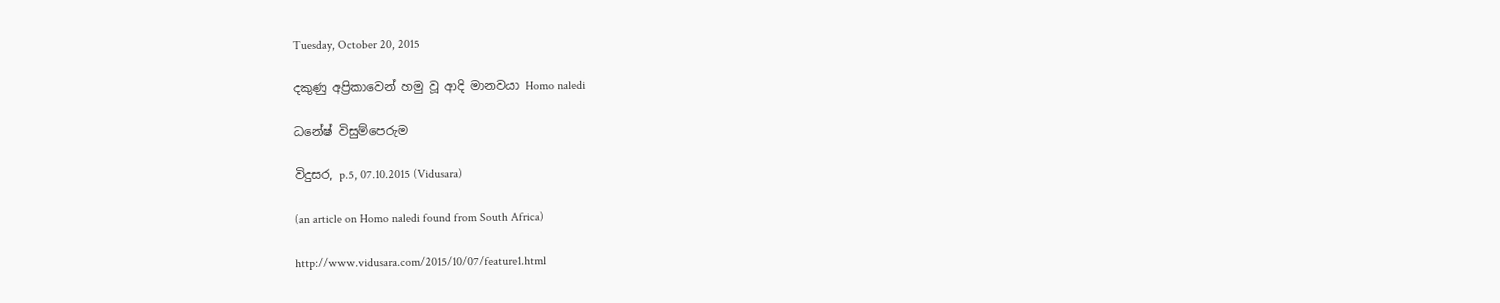Tuesday, October 20, 2015

දකුණු අප්‍රිකාවෙන් හමු වූ ආදි මානවයා Homo naledi

ධනේෂ් විසුම්පෙරුම

විදුසර, p.5, 07.10.2015 (Vidusara)

(an article on Homo naledi found from South Africa)

http://www.vidusara.com/2015/10/07/feature1.html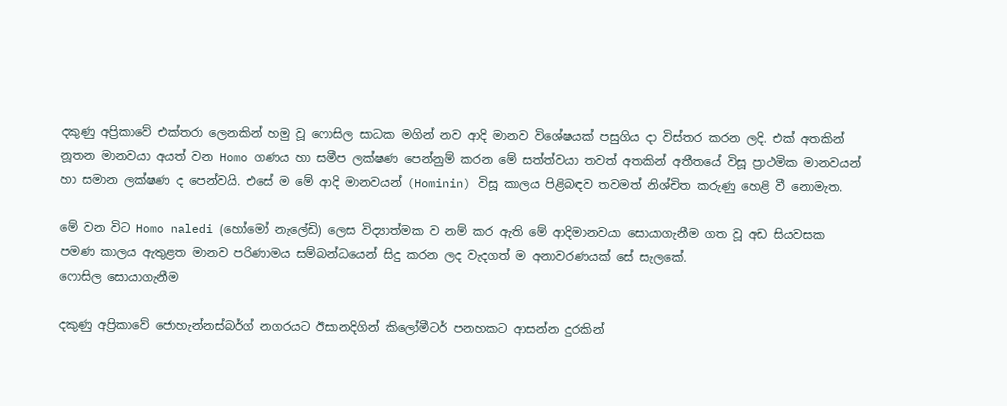දකුණු අප්‍රිකාවේ එක්‌තරා ලෙනකින් හමු වූ ෆොසිල සාධක මගින් නව ආදි මානව විශේෂයක්‌ පසුගිය දා විස්‌තර කරන ලදි. එක්‌ අතකින් නූතන මානවයා අයත් වන Homo ගණය හා සමීප ලක්‌ෂණ පෙන්නුම් කරන මේ සත්ත්වයා තවත් අතකින් අතීතයේ විසූ ප්‍රාථමික මානවයන් හා සමාන ලක්‌ෂණ ද පෙන්වයි. එසේ ම මේ ආදි මානවයන් (Hominin) විසූ කාලය පිළිබඳව තවමත් නිශ්චිත කරුණු හෙළි වී නොමැත.

මේ වන විට Homo naledi (හෝමෝ නැලේඩි) ලෙස විද්‍යාත්මක ව නම් කර ඇති මේ ආදිමානවයා සොයාගැනීම ගත වූ අඩ සියවසක පමණ කාලය ඇතුළත මානව පරිණාමය සම්බන්ධයෙන් සිදු කරන ලද වැදගත් ම අනාවරණයක්‌ සේ සැලකේ.
ෆොසිල සොයාගැනීම

දකුණු අප්‍රිකාවේ ජොහැන්නස්‌බර්ග් නගරයට ඊසානදිගින් කිලෝමීටර් පනහකට ආසන්න දුරකින්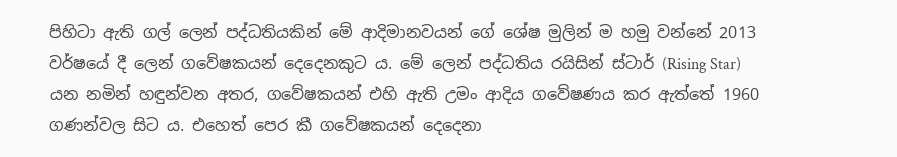පිහිටා ඇති ගල් ලෙන් පද්ධතියකින් මේ ආදිමානවයන් ගේ ශේෂ මුලින් ම හමු වන්නේ 2013 වර්ෂයේ දී ලෙන් ගවේෂකයන් දෙදෙනකුට ය. මේ ලෙන් පද්ධතිය රයිසින් ස්‌ටාර් (Rising Star) යන නමින් හඳුන්වන අතර, ගවේෂකයන් එහි ඇති උමං ආදිය ගවේෂණය කර ඇත්තේ 1960 ගණන්වල සිට ය. එහෙත් පෙර කී ගවේෂකයන් දෙදෙනා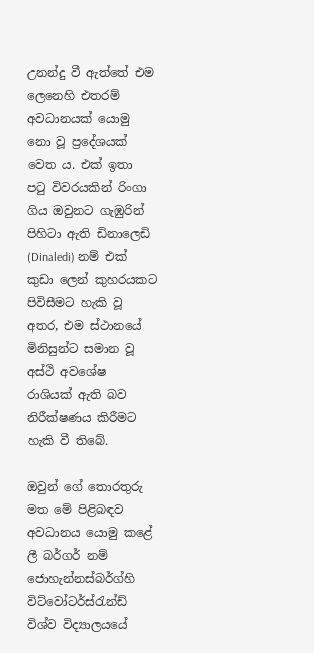උනන්දු වී ඇත්තේ එම ලෙනෙහි එතරම් අවධානයක්‌ යොමු නො වූ ප්‍රදේශයක්‌ වෙත ය. එක්‌ ඉතා පටු විවරයකින් රිංගා ගිය ඔවුනට ගැඹුරින් පිහිටා ඇති ඩිනාලෙඩි (Dinaledi) නම් එක්‌ කුඩා ලෙන් කුහරයකට පිවිසීමට හැකි වූ අතර, එම ස්‌ථානයේ මිනිසුන්ට සමාන වූ අස්‌ථි අවශේෂ රාශියක්‌ ඇති බව නිරීක්‌ෂණය කිරීමට හැකි වී තිබේ.

ඔවුන් ගේ තොරතුරු මත මේ පිළිබඳව අවධානය යොමු කළේ ලී බර්ගර් නම් ජොහැන්නස්‌බර්ග්හි විට්‌වෝටර්ස්‌රැන්ඩ් විශ්ව විද්‍යාලයයේ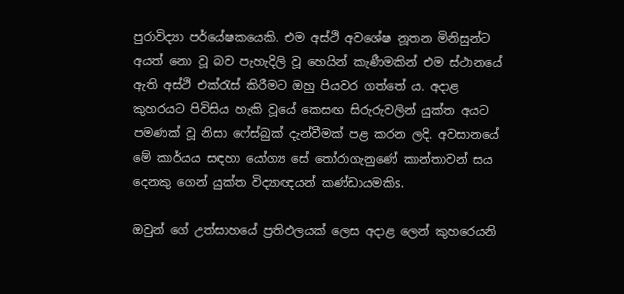පුරාවිද්‍යා පර්යේෂකයෙකි. එම අස්‌ථි අවශේෂ නූතන මිනිසුන්ට අයත් නො වූ බව පැහැදිලි වූ හෙයින් කැණීමකින් එම ස්‌ථානයේ ඇති අස්‌ථි එක්‌රැස්‌ කිරීමට ඔහු පියවර ගත්තේ ය. අදාළ කුහරයට පිවිසිය හැකි වූයේ කෙසඟ සිරුරුවලින් යුක්‌ත අයට පමණක්‌ වූ නිසා ෆේස්‌බුක්‌ දැන්වීමක්‌ පළ කරන ලදි. අවසානයේ මේ කාර්යය සඳහා යෝග්‍ය සේ තෝරාගැනුණේ කාන්තාවන් සය දෙනකු ගෙන් යුක්‌ත විද්‍යාඥයන් කණ්‌ඩායමකිs.

ඔවුන් ගේ උත්සාහයේ ප්‍රතිඵලයක්‌ ලෙස අදාළ ලෙන් කුහරෙයනි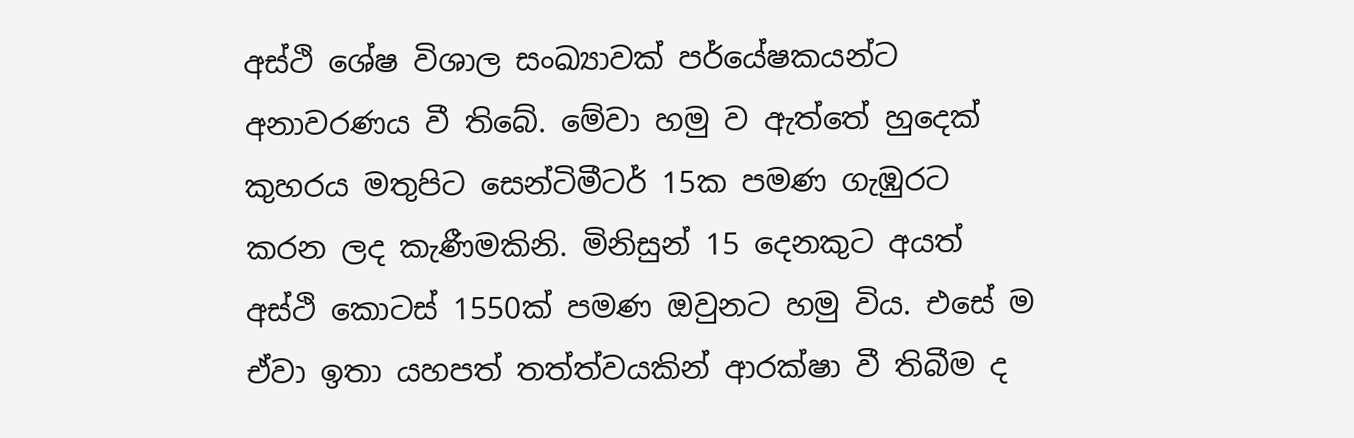අස්‌ථි ශේෂ විශාල සංඛ්‍යාවක්‌ පර්යේෂකයන්ට අනාවරණය වී තිබේ. මේවා හමු ව ඇත්තේ හුදෙක්‌ කුහරය මතුපිට සෙන්ටිමීටර් 15ක පමණ ගැඹුරට කරන ලද කැණීමකිනි. මිනිසුන් 15 දෙනකුට අයත් අස්‌ථි කොටස්‌ 1550ක්‌ පමණ ඔවුනට හමු විය. එසේ ම ඒවා ඉතා යහපත් තත්ත්වයකින් ආරක්‌ෂා වී තිබීම ද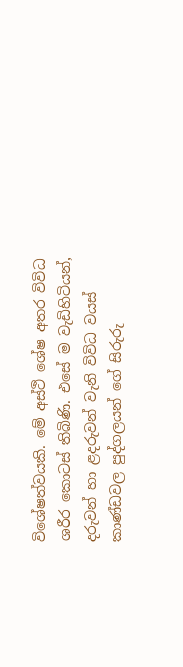විශේෂත්වයකි. මේ අස්‌ථි ශේෂ අතර විවිධ ශරීර කොටස්‌ තිබිණි. එසේ ම වැඩිහිටියන්, දරුවන් හා ළදරුවන් වැනි විවිධ වයස්‌ කාණ්‌ඩවල පුද්ගලයන් ගේ සිරුරු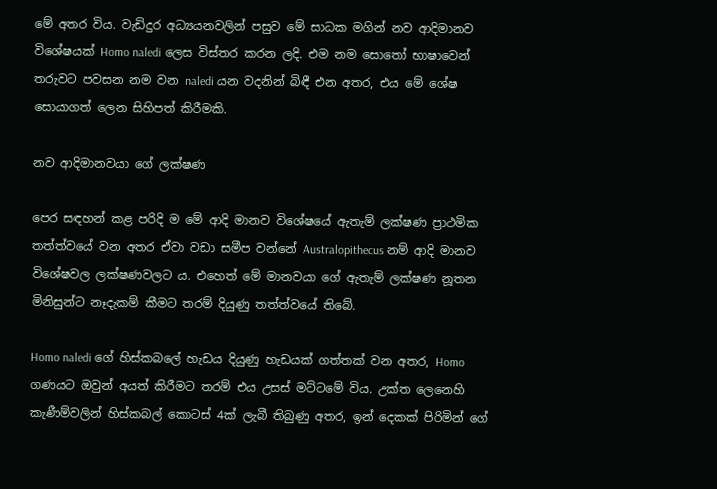මේ අතර විය. වැඩිදුර අධ්‍යයනවලින් පසුව මේ සාධක මගින් නව ආදිමානව විශේෂයක්‌ Homo naledi ලෙස විස්‌තර කරන ලදි. එම නම සොතෝ භාෂාවෙන් තරුවට පවසන නම වන naledi යන වදනින් බිඳී එන අතර, එය මේ ශේෂ සොයාගත් ලෙන සිහිපත් කිරීමකි.

නව ආදිමානවයා ගේ ලක්‌ෂණ

පෙර සඳහන් කළ පරිදි ම මේ ආදි මානව විශේෂයේ ඇතැම් ලක්‌ෂණ ප්‍රාථමික තත්ත්වයේ වන අතර ඒවා වඩා සමීප වන්නේ Australopithecus නම් ආදි මානව විශේෂවල ලක්‌ෂණවලට ය. එහෙත් මේ මානවයා ගේ ඇතැම් ලක්‌ෂණ නූතන මිනිසුන්ට නෑදැකම් කීමට තරම් දියුණු තත්ත්වයේ තිබේ.

Homo naledi ගේ හිස්‌කබලේ හැඩය දියුණු හැඩයක්‌ ගත්තක්‌ වන අතර, Homo ගණයට ඔවුන් අයත් කිරීමට තරම් එය උසස්‌ මට්‌ටමේ විය. උක්‌ත ලෙනෙහි කැණීම්වලින් හිස්‌කබල් කොටස්‌ 4ක්‌ ලැබී තිබුණු අතර, ඉන් දෙකක්‌ පිරිමින් ගේ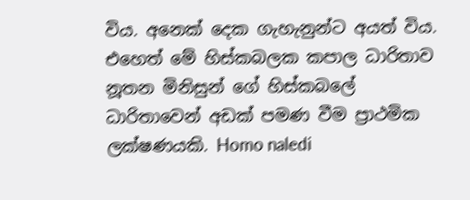විය. අනෙක්‌ දෙක ගැහැනුන්ට අයත් විය. එහෙත් මේ හිස්‌කබලක කපාල ධාරිතාව නූතන මිනිසුන් ගේ හිස්‌කබලේ ධාරිතාවෙන් අඩක්‌ පමණ වීම ප්‍රාථමික ලක්‌ෂණයකි. Homo naledi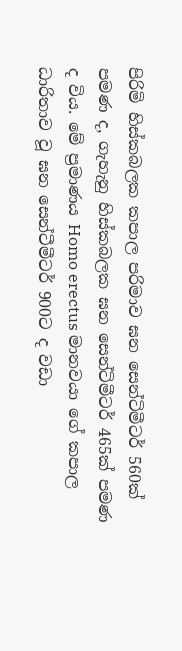පිරිමි හිස්‌කබලක කපාල පරිමාව ඝන සෙන්ටිමීටර් 560ක්‌ පමණ ද, ගැහැනු හිස්‌කබලක ඝන සෙන්ටිමීටර් 465ක්‌ පමණ ද විය. මේ ප්‍රමාණය Homo erectus මානවයා ගේ කපාල ධාරිතාව වූ ඝන සෙන්ටීමීටර් 900ට ද වඩා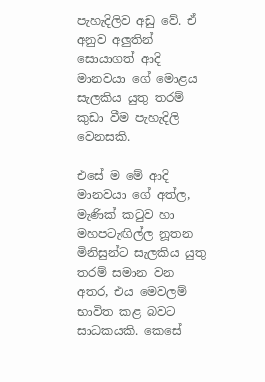පැහැදිලිව අඩු වේ. ඒ අනුව අලුතින් සොයාගත් ආදි මානවයා ගේ මොළය සැලකිය යුතු තරම් කුඩා වීම පැහැදිලි වෙනසකි.

එසේ ම මේ ආදි මානවයා ගේ අත්ල, මැණික්‌ කටුව හා මහපටැඟිල්ල නූතන මිනිසුන්ට සැලකිය යුතු තරම් සමාන වන අතර, එය මෙවලම් භාවිත කළ බවට සාධකයකි. කෙසේ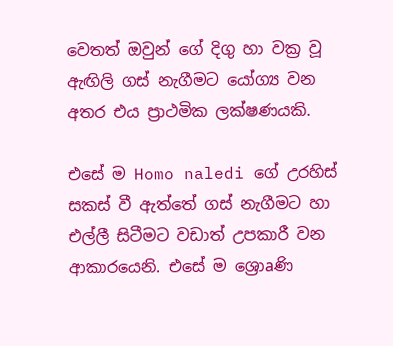වෙතත් ඔවුන් ගේ දිගු හා වක්‍ර වූ ඇඟිලි ගස්‌ නැගීමට යෝග්‍ය වන අතර එය ප්‍රාථමික ලක්‌ෂණයකි.

එසේ ම Homo naledi ගේ උරහිස්‌ සකස්‌ වී ඇත්තේ ගස්‌ නැගීමට හා එල්ලී සිටීමට වඩාත් උපකාරී වන ආකාරයෙනි. එසේ ම ශ්‍රොaණි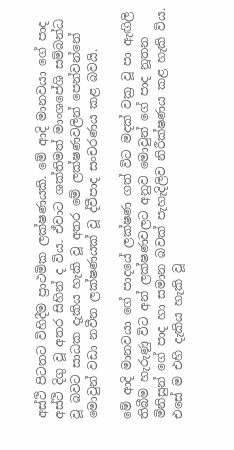අස්‌ථි පිටතට විහිදීම ප්‍රාථමික ලක්‌ෂණයකි. මේ ආදි මානවයා ගේ පාද අස්‌ථි දිගු වූ අතර සිහින් ද විය. ඒවාට ශක්‌තිමත් මාංශපේශි සම්බන්ධ වූ බවට සාධක දැකිය හැකි වූ අතර මේ ලක්‌ෂණවලින් පෙන්වන්නේ මොවුන් වඩා නවීන ලක්‌ෂණයක්‌ වූ ද්වීපාද සංචරණය කළ බවයි.

මේ ආදි මානවයා ගේ පාදයේ ලක්‌ෂණ ගත් විට මදක්‌ වක්‍ර වූ පා ඇඟිලි තිබීම හැරුණු විට අන් ලක්‌ෂණවලට අනුව මොවුන් ගේ පාද නූතන මිනිසුන් ගේ පාද හා සමාන බවක්‌ පැහැදිලිව නිරීක්‌ෂණය කළ හැකි විය. එසේ ම එහි දැකිය හැකි වූ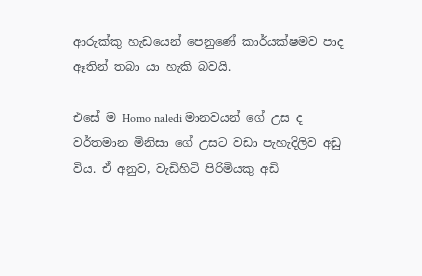ආරුක්‌කු හැඩයෙන් පෙනුණේ කාර්යක්‌ෂමව පාද ඈතින් තබා යා හැකි බවයි.

එසේ ම Homo naledi මානවයන් ගේ උස ද වර්තමාන මිනිසා ගේ උසට වඩා පැහැදිලිව අඩු විය. ඒ අනුව, වැඩිහිටි පිරිමියකු අඩි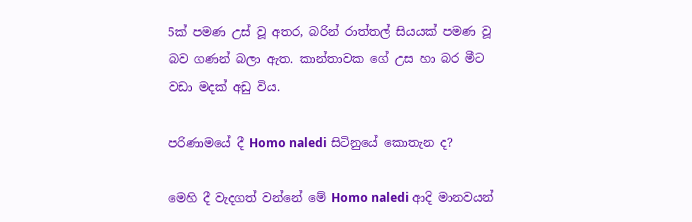5ක්‌ පමණ උස්‌ වූ අතර, බරින් රාත්තල් සියයක්‌ පමණ වූ බව ගණන් බලා ඇත. කාන්තාවක ගේ උස හා බර මීට වඩා මදක්‌ අඩු විය.

පරිණාමයේ දී Homo naledi සිටිනුයේ කොතැන ද?

මෙහි දී වැදගත් වන්නේ මේ Homo naledi ආදි මානවයන්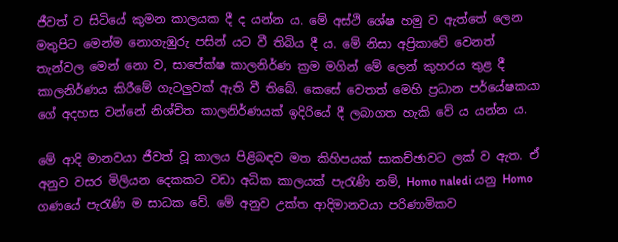ජීවත් ව සිටියේ කුමන කාලයක දී ද යන්න ය. මේ අස්‌ථි ශේෂ හමු ව ඇත්තේ ලෙන මතුපිට මෙන්ම නොගැඹුරු පසින් යට වී තිබිය දී ය. මේ නිසා අප්‍රිකාවේ වෙනත් තැන්වල මෙන් නො ව, සාපේක්‌ෂ කාලනිර්ණ ක්‍රම මගින් මේ ලෙන් කුහරය තුළ දී කාලනිර්ණය කිරීමේ ගැටලුවක්‌ ඇති වී තිබේ. කෙසේ වෙතත් මෙහි ප්‍රධාන පර්යේෂකයා ගේ අදහස වන්නේ නිශ්චිත කාලනිර්ණයක්‌ ඉදිරියේ දී ලබාගත හැකි වේ ය යන්න ය.

මේ ආදි මානවයා ජීවත් වූ කාලය පිළිබඳව මත කිහිපයක්‌ සාකච්ඡාවට ලක්‌ ව ඇත. ඒ අනුව වසර මිලියන දෙකකට වඩා අධික කාලයක්‌ පැරැණි නම්, Homo naledi යනු Homo ගණයේ පැරැණි ම සාධක වේ. මේ අනුව උක්‌ත ආදිමානවයා පරිණාමිකව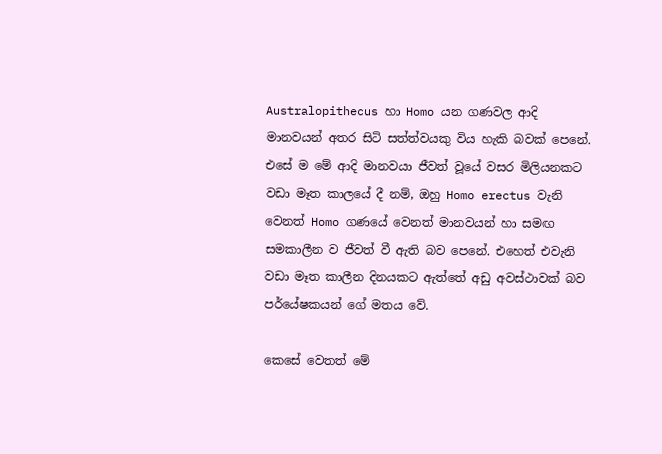Australopithecus හා Homo යන ගණවල ආදි මානවයන් අතර සිටි සත්ත්වයකු විය හැකි බවක්‌ පෙනේ. එසේ ම මේ ආදි මානවයා ජීවත් වූයේ වසර මිලියනකට වඩා මෑත කාලයේ දී නම්, ඔහු Homo erectus වැනි වෙනත් Homo ගණයේ වෙනත් මානවයන් හා සමඟ සමකාලීන ව ජීවත් වී ඇති බව පෙනේ. එහෙත් එවැනි වඩා මෑත කාලීන දිනයකට ඇත්තේ අඩු අවස්‌ථාවක්‌ බව පර්යේෂකයන් ගේ මතය වේ.

කෙසේ වෙතත් මේ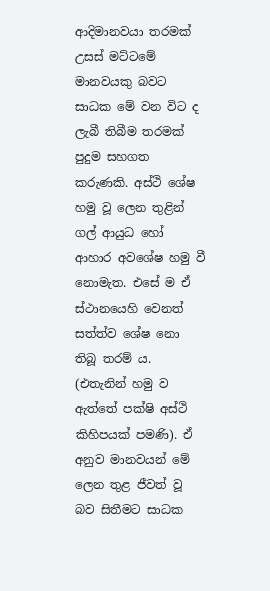ආදිමානවයා තරමක්‌ උසස්‌ මට්‌ටමේ මානවයකු බවට සාධක මේ වන විට ද ලැබී තිබීම තරමක්‌ පුදුම සහගත කරුණකි. අස්‌ථි ශේෂ හමු වූ ලෙන තුළින් ගල් ආයුධ හෝ ආහාර අවශේෂ හමු වී නොමැත. එසේ ම ඒ ස්‌ථානයෙහි වෙනත් සත්ත්ව ශේෂ නො තිබූ තරම් ය. (එතැනින් හමු ව ඇත්තේ පක්‌ෂි අස්‌ථි කිහිපයක්‌ පමණි). ඒ අනුව මානවයන් මේ ලෙන තුළ ජීවත් වූ බව සිතීමට සාධක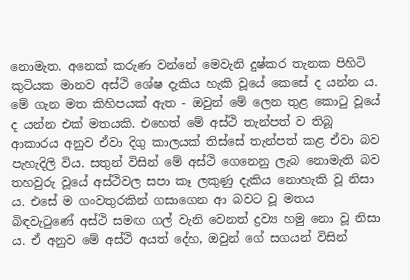නොමැත. අනෙක්‌ කරුණ වන්නේ මෙවැනි දුෂ්කර තැනක පිහිටි කුටියක මානව අස්‌ථි ශේෂ දැකිය හැකි වූයේ කෙසේ ද යන්න ය. මේ ගැන මත කිහිපයක්‌ ඇත - ඔවුන් මේ ලෙන තුළ කොටු වූයේ ද යන්න එක්‌ මතයකි. එහෙත් මේ අස්‌ථි තැන්පත් ව තිබූ ආකාරය අනුව ඒවා දිගු කාලයක්‌ තිස්‌සේ තැන්පත් කළ ඒවා බව පැහැදිලි විය. සතුන් විසින් මේ අස්‌ථි ගෙනෙනු ලැබ නොමැති බව තහවුරු වූයේ අස්‌ථිවල සපා කෑ ලකුණු දැකිය නොහැකි වූ නිසා ය. එසේ ම ගංවතුරකින් ගසාගෙන ආ බවට වූ මතය බිඳවැටුණේ අස්‌ථි සමඟ ගල් වැනි වෙනත් ද්‍රව්‍ය හමු නො වූ නිසා ය. ඒ අනුව මේ අස්‌ථි අයත් දේහ, ඔවුන් ගේ සගයන් විසින්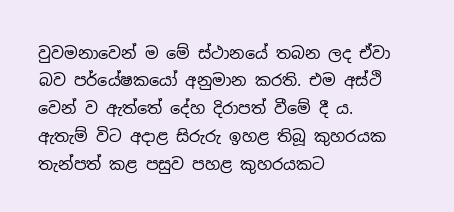වුවමනාවෙන් ම මේ ස්‌ථානයේ තබන ලද ඒවා බව පර්යේෂකයෝ අනුමාන කරති. එම අස්‌ථි වෙන් ව ඇත්තේ දේහ දිරාපත් වීමේ දී ය. ඇතැම් විට අදාළ සිරුරු ඉහළ තිබූ කුහරයක තැන්පත් කළ පසුව පහළ කුහරයකට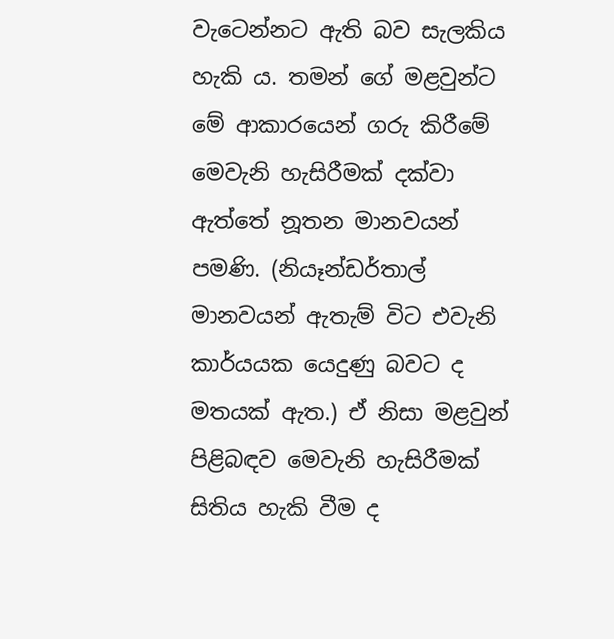වැටෙන්නට ඇති බව සැලකිය හැකි ය. තමන් ගේ මළවුන්ට මේ ආකාරයෙන් ගරු කිරීමේ මෙවැනි හැසිරීමක්‌ දක්‌වා ඇත්තේ නූතන මානවයන් පමණි. (නියෑන්ඩර්තාල් මානවයන් ඇතැම් විට එවැනි කාර්යයක යෙදුණු බවට ද මතයක්‌ ඇත.) ඒ නිසා මළවුන් පිළිබඳව මෙවැනි හැසිරීමක්‌ සිතිය හැකි වීම ද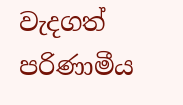වැදගත් පරිණාමීය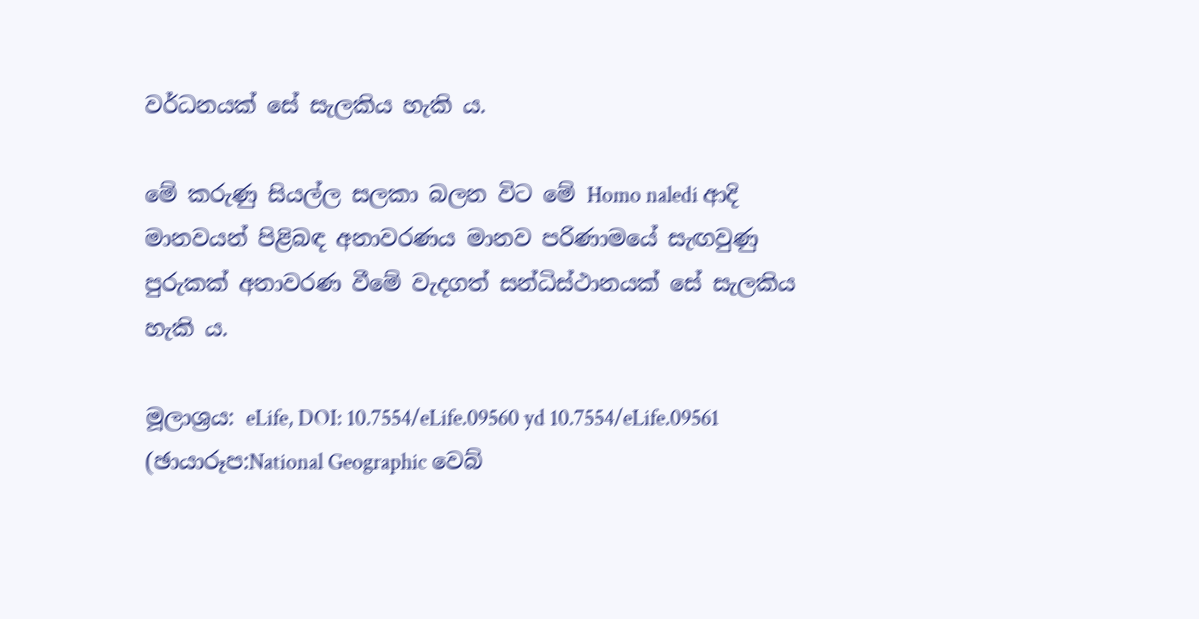වර්ධනයක්‌ සේ සැලකිය හැකි ය.

මේ කරුණු සියල්ල සලකා බලන විට මේ Homo naledi ආදි මානවයන් පිළිබඳ අනාවරණය මානව පරිණාමයේ සැඟවුණු පුරුකක්‌ අනාවරණ වීමේ වැදගත් සන්ධිස්‌ථානයක්‌ සේ සැලකිය හැකි ය.

මූලාශ්‍රය: eLife, DOI: 10.7554/eLife.09560 yd 10.7554/eLife.09561
(ඡායාරූප:National Geographic වෙබ්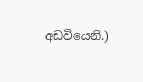අඩවියෙනි.)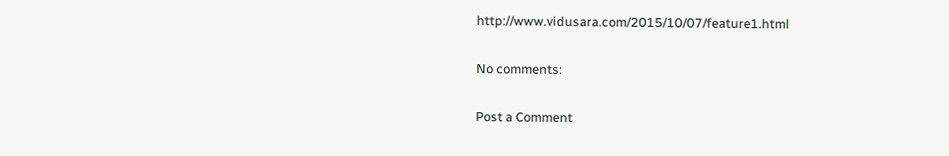http://www.vidusara.com/2015/10/07/feature1.html

No comments:

Post a Comment